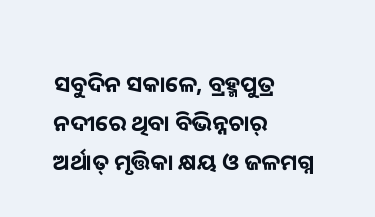ସବୁଦିନ ସକାଳେ, ବ୍ରହ୍ମପୁତ୍ର ନଦୀରେ ଥିବା ବିଭିନ୍ନଚାର୍ ଅର୍ଥାତ୍ ମୃତ୍ତିକା କ୍ଷୟ ଓ ଜଳମଗ୍ନ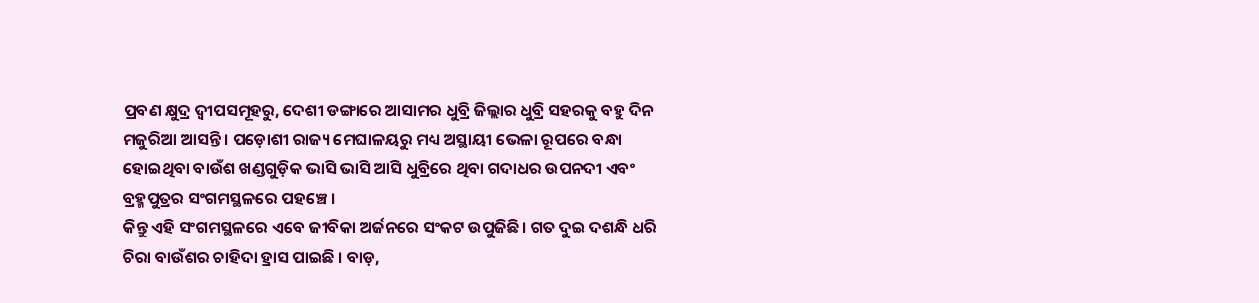ପ୍ରବଣ କ୍ଷୁଦ୍ର ଦ୍ଵୀପସମୂହରୁ, ଦେଶୀ ଡଙ୍ଗାରେ ଆସାମର ଧୁବ୍ରି ଜିଲ୍ଲାର ଧୁବ୍ରି ସହରକୁ ବହୁ ଦିନ ମଜୁରିଆ ଆସନ୍ତି । ପଡ଼ୋଶୀ ରାଜ୍ୟ ମେଘାଳୟରୁ ମଧ୍ୟ ଅସ୍ଥାୟୀ ଭେଳା ରୂପରେ ବନ୍ଧା ହୋଇଥିବା ବାଉଁଶ ଖଣ୍ଡଗୁଡ଼ିକ ଭାସି ଭାସି ଆସି ଧୁବ୍ରିରେ ଥିବା ଗଦାଧର ଉପନଦୀ ଏବଂ ବ୍ରହ୍ମପୁତ୍ରର ସଂଗମସ୍ଥଳରେ ପହଞ୍ଚେ ।
କିନ୍ତୁ ଏହି ସଂଗମସ୍ଥଳରେ ଏବେ ଜୀବିକା ଅର୍ଜନରେ ସଂକଟ ଉପୁଜିଛି। ଗତ ଦୁଇ ଦଶନ୍ଧି ଧରି ଚିରା ବାଉଁଶର ଚାହିଦା ହ୍ରାସ ପାଇଛି । ବାଡ଼,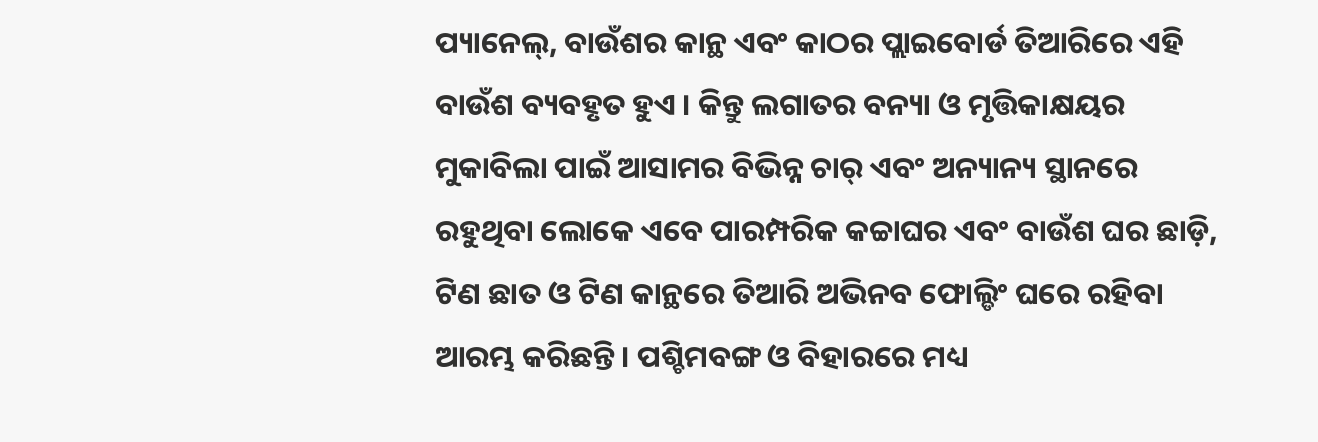ପ୍ୟାନେଲ୍, ବାଉଁଶର କାନ୍ଥ ଏବଂ କାଠର ପ୍ଲାଇବୋର୍ଡ ତିଆରିରେ ଏହି ବାଉଁଶ ବ୍ୟବହୃତ ହୁଏ । କିନ୍ତୁ ଲଗାତର ବନ୍ୟା ଓ ମୃତ୍ତିକାକ୍ଷୟର ମୁକାବିଲା ପାଇଁ ଆସାମର ବିଭିନ୍ନ ଚାର୍ ଏବଂ ଅନ୍ୟାନ୍ୟ ସ୍ଥାନରେ ରହୁଥିବା ଲୋକେ ଏବେ ପାରମ୍ପରିକ କଚ୍ଚାଘର ଏବଂ ବାଉଁଶ ଘର ଛାଡ଼ି, ଟିଣ ଛାତ ଓ ଟିଣ କାନ୍ଥରେ ତିଆରି ଅଭିନବ ଫୋଲ୍ଡିଂ ଘରେ ରହିବା ଆରମ୍ଭ କରିଛନ୍ତି । ପଶ୍ଚିମବଙ୍ଗ ଓ ବିହାରରେ ମଧ୍ୟ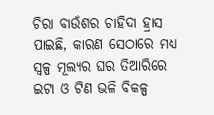ଚିରା ବାଉଁଶର ଚାହିଦା ହ୍ରାସ ପାଇଛି, କାରଣ ସେଠାରେ ମଧ୍ୟ ସ୍ଵଳ୍ପ ମୂଲ୍ୟର ଘର ତିଆରିରେ ଇଟା ଓ ଟିଣ ଭଳି ବିକଳ୍ପ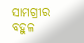ସାମଗ୍ରୀର ବହୁଳ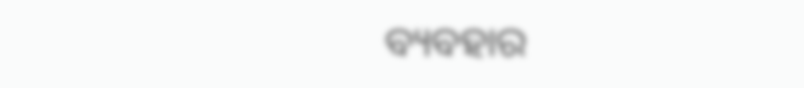ବ୍ୟବହାର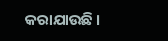କରାଯାଉଛି ।